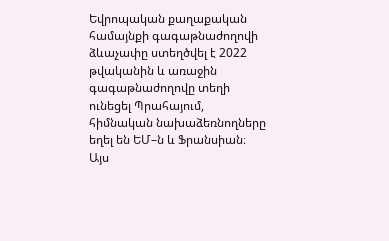Եվրոպական քաղաքական համայնքի գագաթնաժողովի ձևաչափը ստեղծվել է 2022 թվականին և առաջին գագաթնաժողովը տեղի ունեցել Պրահայում, հիմնական նախաձեռնողները եղել են ԵՄ–ն և Ֆրանսիան։ Այս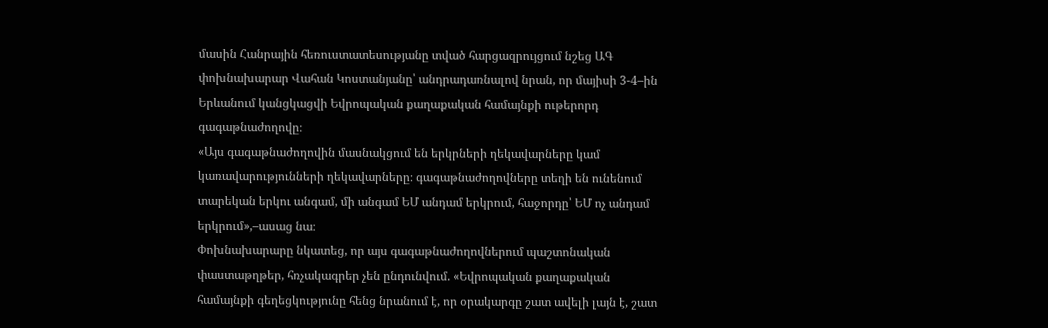մասին Հանրային հեռուստատեսությանը տված հարցազրույցում նշեց ԱԳ փոխնախարար Վահան Կոստանյանը՝ անդրադառնալով նրան, որ մայիսի 3-4–ին Երևանում կանցկացվի Եվրոպական քաղաքական համայնքի ութերորդ գագաթնաժողովը։
«Այս գագաթնաժողովին մասնակցում են երկրների ղեկավարները կամ կառավարությունների ղեկավարները։ գագաթնաժողովները տեղի են ունենում տարեկան երկու անգամ, մի անգամ ԵՄ անդամ երկրում, հաջորդը՝ ԵՄ ոչ անդամ երկրում»,–ասաց նա։
Փոխնախարարը նկատեց, որ այս գագաթնաժողովներում պաշտոնական փաստաթղթեր, հռչակագրեր չեն ընդունվում. «Եվրոպական քաղաքական համայնքի գեղեցկությունը հենց նրանում է, որ օրակարգը շատ ավելի լայն է, շատ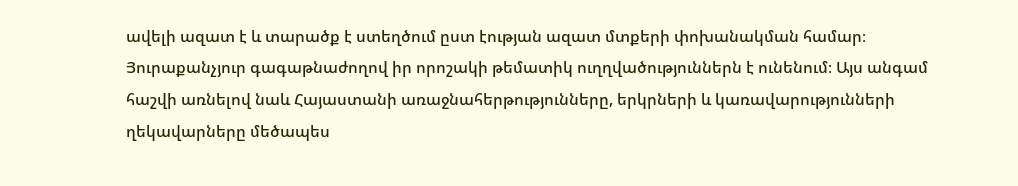ավելի ազատ է և տարածք է ստեղծում ըստ էության ազատ մտքերի փոխանակման համար։ Յուրաքանչյուր գագաթնաժողով իր որոշակի թեմատիկ ուղղվածություններն է ունենում։ Այս անգամ հաշվի առնելով նաև Հայաստանի առաջնահերթությունները, երկրների և կառավարությունների ղեկավարները մեծապես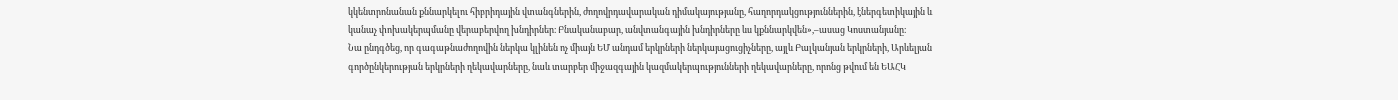կկենտրոնանան քննարկելու հիբրիդային վտանգներին, ժողովրդավարական դիմակայությանը, հաղորդակցություններին, էներգետիկային և կանաչ փոխակերպմանը վերաբերվող խնդիրներ։ Բնականաբար, անվտանգային խնդիրները ևս կքննարկվեն»,–ասաց Կոստանյանը։
Նա ընդգծեց, որ գագաթնաժողովին ներկա կլինեն ոչ միայն ԵՄ անդամ երկրների ներկայացուցիչները, այլև Բալկանյան երկրների, Արևելյան գործընկերության երկրների ղեկավարները, նաև տարբեր միջազգային կազմակերպությունների ղեկավարները, որոնց թվում են ԵԱՀԿ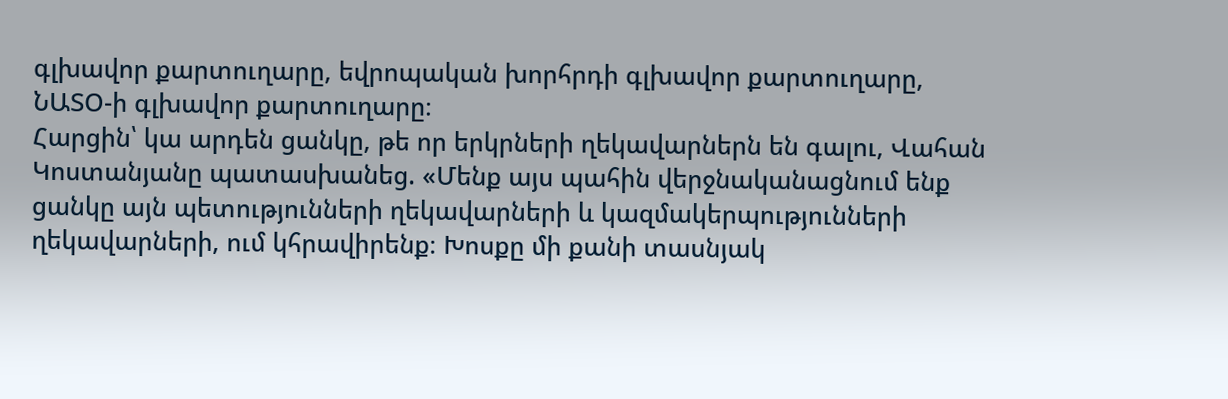գլխավոր քարտուղարը, եվրոպական խորհրդի գլխավոր քարտուղարը, ՆԱՏՕ-ի գլխավոր քարտուղարը։
Հարցին՝ կա արդեն ցանկը, թե որ երկրների ղեկավարներն են գալու, Վահան Կոստանյանը պատասխանեց. «Մենք այս պահին վերջնականացնում ենք ցանկը այն պետությունների ղեկավարների և կազմակերպությունների ղեկավարների, ում կհրավիրենք։ Խոսքը մի քանի տասնյակ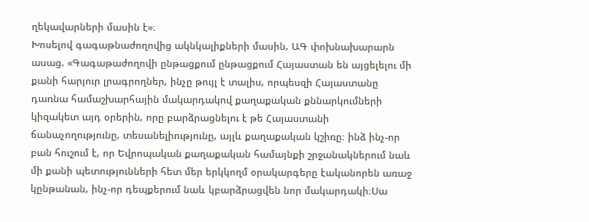ղեկավարների մասին է»։
Խոսելով գագաթնաժողովից ակնկալիքների մասին, ԱԳ փոխնախարարն ասաց. «Գագաթաժողովի ընթացքում ընթացքում Հայաստան են այցելելու մի քանի հարյուր լրագրողներ, ինչը թույլ է տալիս, որպեսզի Հայաստանը դառնա համաշխարհային մակարդակով քաղաքական քննարկումների կիզակետ այդ օրերին, որը բարձրացնելու է թե Հայաստանի ճանաչողությունը, տեսանելիությունը, այլև քաղաքական կշիռը։ ինձ ինչ-որ բան հուշում է, որ Եվրոպական քաղաքական համայնքի շրջանակներում նաև մի քանի պետությունների հետ մեր երկկողմ օրակարգերը էականորեն առաջ կընթանան, ինչ-որ դեպքերում նաև կբարձրացվեն նոր մակարդակի։Սա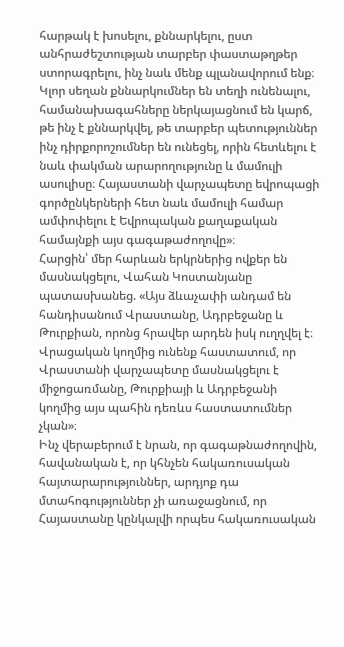հարթակ է խոսելու, քննարկելու, ըստ անհրաժեշտության տարբեր փաստաթղթեր ստորագրելու, ինչ նաև մենք պլանավորում ենք։
Կլոր սեղան քննարկումներ են տեղի ունենալու, համանախագահները ներկայացնում են կարճ, թե ինչ է քննարկվել, թե տարբեր պետություններ ինչ դիրքորոշումներ են ունեցել, որին հետևելու է նաև փակման արարողությունը և մամուլի ասուլիսը։ Հայաստանի վարչապետը եվրոպացի գործընկերների հետ նաև մամուլի համար ամփոփելու է Եվրոպական քաղաքական համայնքի այս գագաթաժողովը»։
Հարցին՝ մեր հարևան երկրներից ովքեր են մասնակցելու, Վահան Կոստանյանը պատասխանեց. «Այս ձևաչափի անդամ են հանդիսանում Վրաստանը, Ադրբեջանը և Թուրքիան, որոնց հրավեր արդեն իսկ ուղղվել է։ Վրացական կողմից ունենք հաստատում, որ Վրաստանի վարչապետը մասնակցելու է միջոցառմանը, Թուրքիայի և Ադրբեջանի կողմից այս պահին դեռևս հաստատումներ չկան»։
Ինչ վերաբերում է նրան, որ գագաթնաժողովին, հավանական է, որ կհնչեն հակառուսական հայտարարություններ, արդյոք դա մտահոգություններ չի առաջացնում, որ Հայաստանը կընկալվի որպես հակառուսական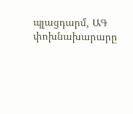պլացդարմ, ԱԳ փոխնախարարը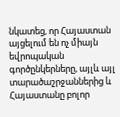նկատեց, որ Հայաստան այցելում են ոչ միայն եվրոպական գործընկերները, այլև այլ տարածաշրջաններից և Հայաստանը բոլոր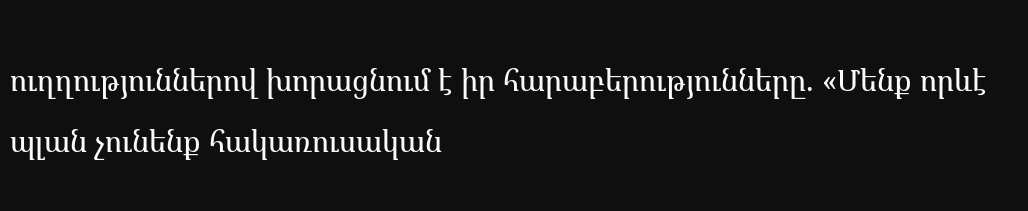ուղղություններով խորացնում է իր հարաբերությունները. «Մենք որևէ պլան չունենք հակառուսական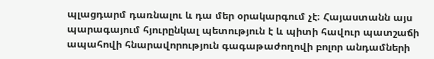պլացդարմ դառնալու և դա մեր օրակարգում չէ։ Հայաստանն այս պարագայում հյուրընկալ պետություն է և պիտի հավուր պատշաճի ապահովի հնարավորություն գագաթաժողովի բոլոր անդամների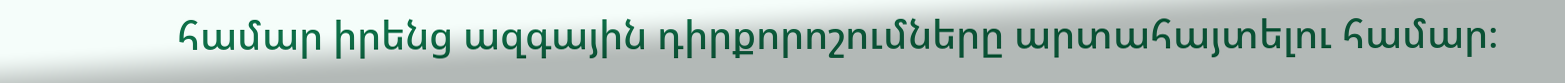համար իրենց ազգային դիրքորոշումները արտահայտելու համար։